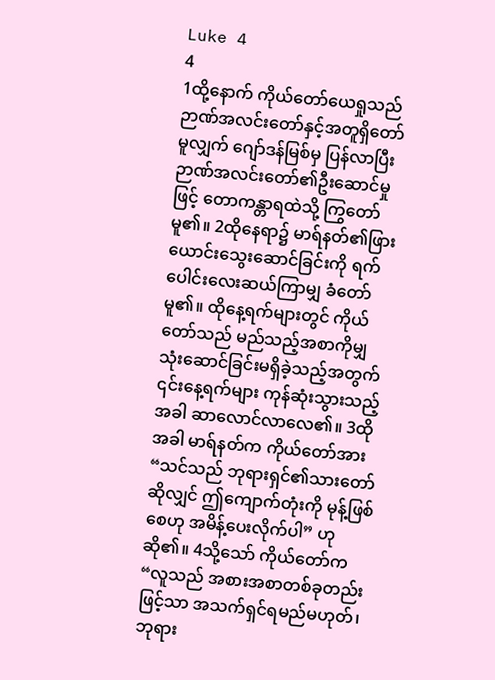Luke 4
4
1ထို့နောက် ကိုယ်တော်ယေရှုသည် ဉာဏ်အလင်းတော်နှင့်အတူရှိတော်မူလျှက် ဂျော်ဒန်မြစ်မှ ပြန်လာပြီး ဉာဏ်အလင်းတော်၏ဦးဆောင်မှုဖြင့် တောကန္တာရထဲသို့ ကြွတော်မူ၏။ 2ထိုနေရာ၌ မာရ်နတ်၏ဖြားယောင်းသွေးဆောင်ခြင်းကို ရက်ပေါင်းလေးဆယ်ကြာမျှ ခံတော်မူ၏။ ထိုနေ့ရက်များတွင် ကိုယ်တော်သည် မည်သည့်အစာကိုမျှ သုံးဆောင်ခြင်းမရှိခဲ့သည့်အတွက် ၎င်းနေ့ရက်များ ကုန်ဆုံးသွားသည့်အခါ ဆာလောင်လာလေ၏။ 3ထိုအခါ မာရ်နတ်က ကိုယ်တော်အား “သင်သည် ဘုရားရှင်၏သားတော်ဆိုလျှင် ဤကျောက်တုံးကို မုန့်ဖြစ်စေဟု အမိန့်ပေးလိုက်ပါ” ဟုဆို၏။ 4သို့သော် ကိုယ်တော်က “လူသည် အစားအစာတစ်ခုတည်းဖြင့်သာ အသက်ရှင်ရမည်မဟုတ်၊ ဘုရား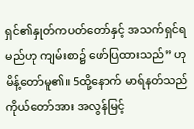ရှင်၏နှုတ်ကပတ်တော်နှင့် အသက်ရှင်ရမည်ဟု ကျမ်းစာ၌ ဖော်ပြထားသည်” ဟုမိန့်တော်မူ၏။ 5ထို့နောက် မာရ်နတ်သည် ကိုယ်တော်အား အလွန်မြင့်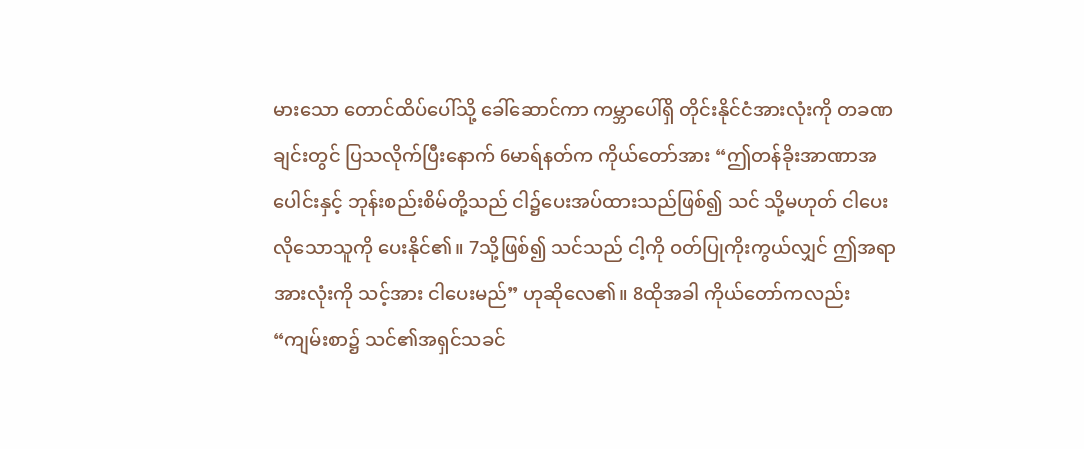မားသော တောင်ထိပ်ပေါ်သို့ ခေါ်ဆောင်ကာ ကမ္ဘာပေါ်ရှိ တိုင်းနိုင်ငံအားလုံးကို တခဏချင်းတွင် ပြသလိုက်ပြီးနောက် 6မာရ်နတ်က ကိုယ်တော်အား “ဤတန်ခိုးအာဏာအပေါင်းနှင့် ဘုန်းစည်းစိမ်တို့သည် ငါ၌ပေးအပ်ထားသည်ဖြစ်၍ သင် သို့မဟုတ် ငါပေးလိုသောသူကို ပေးနိုင်၏။ 7သို့ဖြစ်၍ သင်သည် ငါ့ကို ဝတ်ပြုကိုးကွယ်လျှင် ဤအရာအားလုံးကို သင့်အား ငါပေးမည်” ဟုဆိုလေ၏။ 8ထိုအခါ ကိုယ်တော်ကလည်း “ကျမ်းစာ၌ သင်၏အရှင်သခင်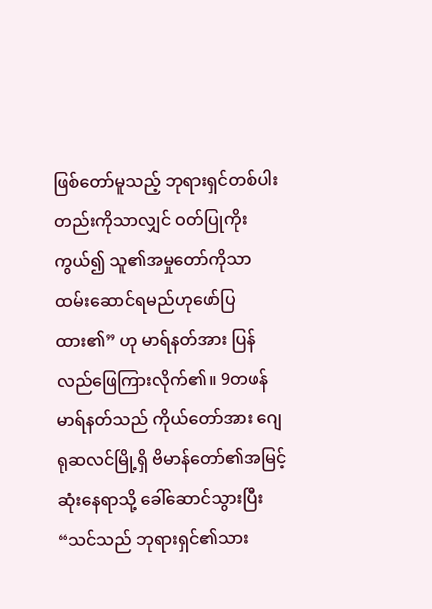ဖြစ်တော်မူသည့် ဘုရားရှင်တစ်ပါးတည်းကိုသာလျှင် ဝတ်ပြုကိုးကွယ်၍ သူ၏အမှုတော်ကိုသာ ထမ်းဆောင်ရမည်ဟုဖော်ပြထား၏” ဟု မာရ်နတ်အား ပြန်လည်ဖြေကြားလိုက်၏။ 9တဖန် မာရ်နတ်သည် ကိုယ်တော်အား ဂျေရုဆလင်မြို့ရှိ ဗိမာန်တော်၏အမြင့်ဆုံးနေရာသို့ ခေါ်ဆောင်သွားပြီး “သင်သည် ဘုရားရှင်၏သား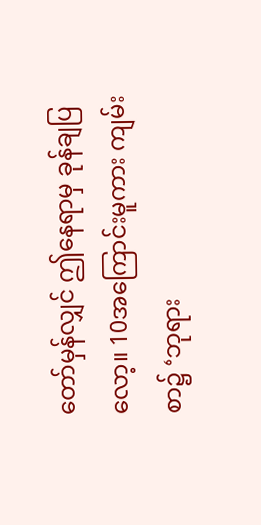တော်မှန်လျှင် ဤနေရာမှ ခုန်ချပြလော့။ 10အကြောင်းမူကား ကျမ်းစာ၌ ‘ဘုရား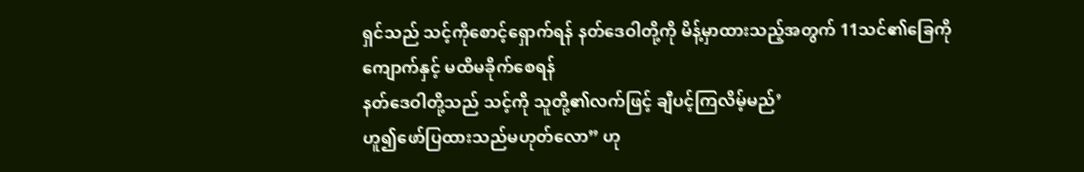ရှင်သည် သင့်ကိုစောင့်ရှောက်ရန် နတ်ဒေဝါတို့ကို မိန့်မှာထားသည့်အတွက် 11သင်၏ခြေကို ကျောက်နှင့် မထိမခိုက်စေရန်
နတ်ဒေဝါတို့သည် သင့်ကို သူတို့၏လက်ဖြင့် ချီပင့်ကြလိမ့်မည်’
ဟူ၍ဖော်ပြထားသည်မဟုတ်လော” ဟု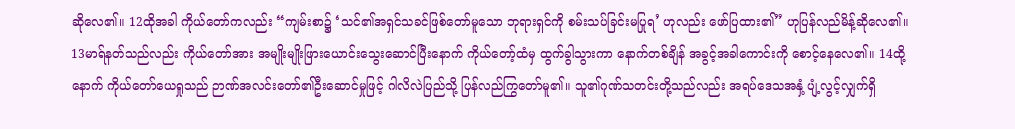ဆိုလေ၏။ 12ထိုအခါ ကိုယ်တော်ကလည်း “ကျမ်းစာ၌ ‘သင်၏အရှင်သခင်ဖြစ်တော်မူသော ဘုရားရှင်ကို စမ်းသပ်ခြင်းမပြုရ’ ဟုလည်း ဖော်ပြထား၏” ဟုပြန်လည်မိန့်ဆိုလေ၏။ 13မာရ်နတ်သည်လည်း ကိုယ်တော်အား အမျိုးမျိုးဖြားယောင်းသွေးဆောင်ပြီးနောက် ကိုယ်တော့်ထံမှ ထွက်ခွါသွားကာ နောက်တစ်ချိန် အခွင့်အခါကောင်းကို စောင့်နေလေ၏။ 14ထို့နောက် ကိုယ်တော်ယေရှုသည် ဉာဏ်အလင်းတော်၏ဦးဆောင်မှုဖြင့် ဂါလိလဲပြည်သို့ ပြန်လည်ကြွတော်မူ၏။ သူ၏ဂုဏ်သတင်းတို့သည်လည်း အရပ်ဒေသအနှံ့ ပျံ့လွင့်လျှက်ရှိ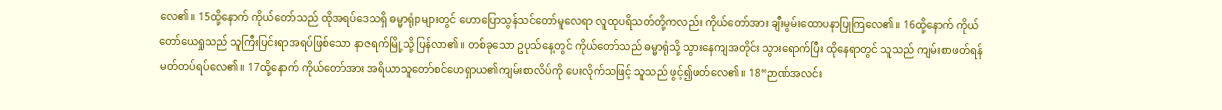လေ၏။ 15ထို့နောက် ကိုယ်တော်သည် ထိုအရပ်ဒေသရှိ ဓမ္မာရုံpများတွင် ဟောပြောသွန်သင်တော်မူလေရာ လူထုပရိသတ်တို့ကလည်း ကိုယ်တော်အား ချီးမွမ်းထောပနာပြုကြလေ၏။ 16ထို့နောက် ကိုယ်တော်ယေရှုသည် သူကြီးပြင်းရာအရပ်ဖြစ်သော နာဇရက်မြို့သို့ ပြန်လာ၏။ တစ်ခုသော ဥပုသ်နေ့တွင် ကိုယ်တော်သည် ဓမ္မာရုံသို့ သွားနေကျအတိုင်း သွားရောက်ပြီး ထိုနေရာတွင် သူသည် ကျမ်းစာဖတ်ရန် မတ်တပ်ရပ်လေ၏။ 17ထို့နောက် ကိုယ်တော်အား အရိယာသူတော်စင်ဟေရှာယ၏ကျမ်းစာလိပ်ကို ပေးလိုက်သဖြင့် သူသည် ဖွင့်၍ဖတ်လေ၏။ 18“ဉာဏ်အလင်း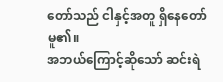တော်သည် ငါနှင့်အတူ ရှိနေတော်မူ၏။
အဘယ်ကြောင့်ဆိုသော် ဆင်းရဲ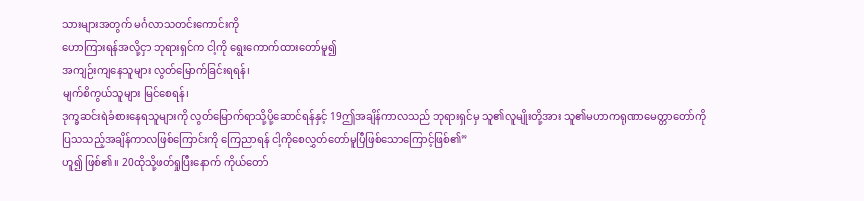သားများအတွက် မင်္ဂလာသတင်းကောင်းကို
ဟောကြားရန်အလို့ငှာ ဘုရားရှင်က ငါ့ကို ရွေးကောက်ထားတော်မူ၍
အကျဉ်းကျနေသူများ လွတ်မြောက်ခြင်းရရန်၊
မျက်စိကွယ်သူများ မြင်စေရန်၊
ဒုက္ခဆင်းရဲခံစားနေရသူများကို လွတ်မြောက်ရာသို့ပို့ဆောင်ရန်နှင့် 19ဤအချိန်ကာလသည် ဘုရားရှင်မှ သူ၏လူမျိုးတို့အား သူ၏မဟာကရုဏာမေတ္တာတော်ကို
ပြသသည့်အချိန်ကာလဖြစ်ကြောင်းကို ကြေညာရန် ငါ့ကိုစေလွှတ်တော်မူပြီဖြစ်သောကြောင့်ဖြစ်၏”
ဟူ၍ ဖြစ်၏။ 20ထိုသို့ဖတ်ရှုပြီးနောက် ကိုယ်တော်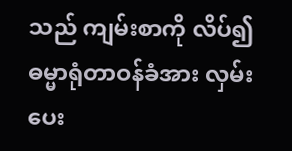သည် ကျမ်းစာကို လိပ်၍ ဓမ္မာရုံတာဝန်ခံအား လှမ်းပေး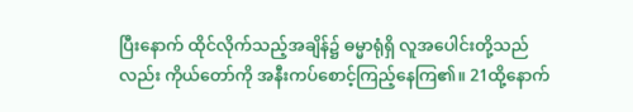ပြီးနောက် ထိုင်လိုက်သည့်အချိန်၌ ဓမ္မာရုံရှိ လူအပေါင်းတို့သည်လည်း ကိုယ်တော်ကို အနီးကပ်စောင့်ကြည့်နေကြ၏။ 21ထို့နောက်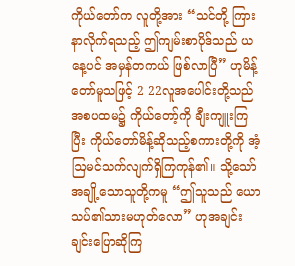ကိုယ်တော်က လူတို့အား “သင်တို့ ကြားနာလိုက်ရသည့် ဤကျမ်းစာပိုဒ်သည် ယနေ့ပင် အမှန်တကယ် ဖြစ်လာပြီ” ဟုမိန့်တော်မူသဖြင့် 2 22လူအပေါင်းတို့သည် အစပထမ၌ ကိုယ်တော့်ကို ချီးကျူးကြပြီး ကိုယ်တော်မိန့်ဆိုသည့်စကားတို့ကို အံ့ဩမင်သက်လျက်ရှိကြကုန်၏။ သို့သော် အချို့သောသူတို့ကမူ “ဤသူသည် ယောသပ်၏သားမဟုတ်လော” ဟုအချင်းချင်းပြောဆိုကြ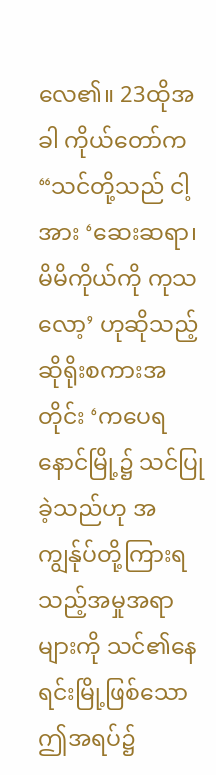လေ၏။ 23ထိုအခါ ကိုယ်တော်က “သင်တို့သည် ငါ့အား ‘ဆေးဆရာ၊ မိမိကိုယ်ကို ကုသလော့’ ဟုဆိုသည့် ဆိုရိုးစကားအတိုင်း ‘ကပေရနောင်မြို့၌ သင်ပြုခဲ့သည်ဟု အကျွန်ုပ်တို့ကြားရသည့်အမှုအရာများကို သင်၏နေရင်းမြို့ဖြစ်သော ဤအရပ်၌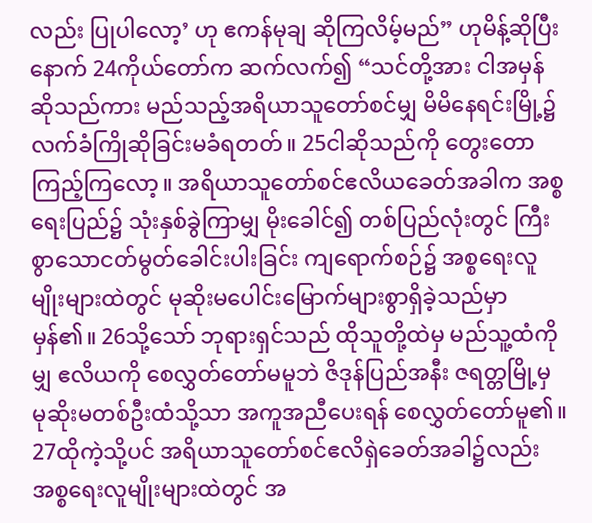လည်း ပြုပါလော့’ ဟု ဧကန်မုချ ဆိုကြလိမ့်မည်” ဟုမိန့်ဆိုပြီးနောက် 24ကိုယ်တော်က ဆက်လက်၍ “သင်တို့အား ငါအမှန်ဆိုသည်ကား မည်သည့်အရိယာသူတော်စင်မျှ မိမိနေရင်းမြို့၌ လက်ခံကြိုဆိုခြင်းမခံရတတ်။ 25ငါဆိုသည်ကို တွေးတောကြည့်ကြလော့။ အရိယာသူတော်စင်ဧလိယခေတ်အခါက အစ္စရေးပြည်၌ သုံးနှစ်ခွဲကြာမျှ မိုးခေါင်၍ တစ်ပြည်လုံးတွင် ကြီးစွာသောငတ်မွတ်ခေါင်းပါးခြင်း ကျရောက်စဉ်၌ အစ္စရေးလူမျိုးများထဲတွင် မုဆိုးမပေါင်းမြောက်များစွာရှိခဲ့သည်မှာ မှန်၏။ 26သို့သော် ဘုရားရှင်သည် ထိုသူတို့ထဲမှ မည်သူ့ထံကိုမျှ ဧလိယကို စေလွှတ်တော်မမူဘဲ ဇိဒုန်ပြည်အနီး ဇရတ္တမြို့မှ မုဆိုးမတစ်ဦးထံသို့သာ အကူအညီပေးရန် စေလွှတ်တော်မူ၏။ 27ထိုကဲ့သို့ပင် အရိယာသူတော်စင်ဧလိရှဲခေတ်အခါ၌လည်း အစ္စရေးလူမျိုးများထဲတွင် အ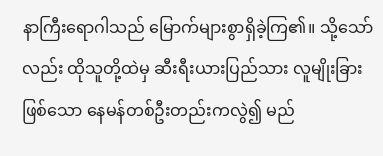နာကြီးရောဂါသည် မြောက်များစွာရှိခဲ့ကြ၏။ သို့သော်လည်း ထိုသူတို့ထဲမှ ဆီးရီးယားပြည်သား လူမျိုးခြားဖြစ်သော နေမန်တစ်ဦးတည်းကလွဲ၍ မည်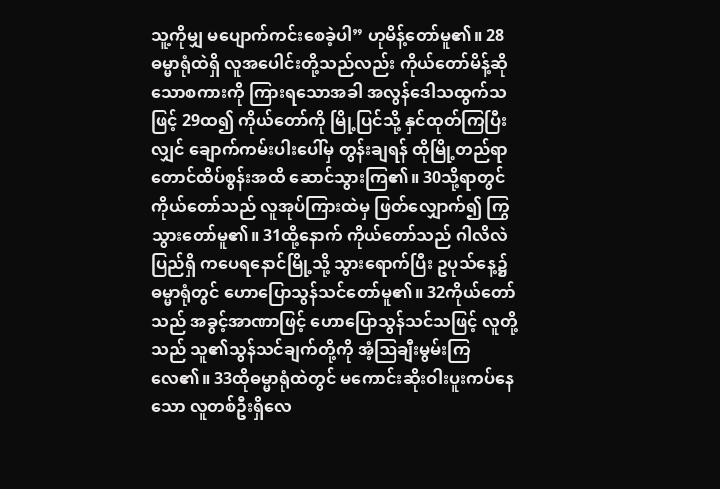သူ့ကိုမျှ မပျောက်ကင်းစေခဲ့ပါ” ဟုမိန့်တော်မူ၏။ 28ဓမ္မာရုံထဲရှိ လူအပေါင်းတို့သည်လည်း ကိုယ်တော်မိန့်ဆိုသောစကားကို ကြားရသောအခါ အလွန်ဒေါသထွက်သဖြင့် 29ထ၍ ကိုယ်တော်ကို မြို့ပြင်သို့ နှင်ထုတ်ကြပြီးလျှင် ချောက်ကမ်းပါးပေါ်မှ တွန်းချရန် ထိုမြို့တည်ရာ တောင်ထိပ်စွန်းအထိ ဆောင်သွားကြ၏။ 30သို့ရာတွင် ကိုယ်တော်သည် လူအုပ်ကြားထဲမှ ဖြတ်လျှောက်၍ ကြွသွားတော်မူ၏။ 31ထို့နောက် ကိုယ်တော်သည် ဂါလိလဲပြည်ရှိ ကပေရနောင်မြို့သို့ သွားရောက်ပြီး ဥပုသ်နေ့၌ ဓမ္မာရုံတွင် ဟောပြောသွန်သင်တော်မူ၏။ 32ကိုယ်တော်သည် အခွင့်အာဏာဖြင့် ဟောပြောသွန်သင်သဖြင့် လူတို့သည် သူ၏သွန်သင်ချက်တို့ကို အံ့ဩချီးမွမ်းကြလေ၏။ 33ထိုဓမ္မာရုံထဲတွင် မကောင်းဆိုးဝါးပူးကပ်နေသော လူတစ်ဦးရှိလေ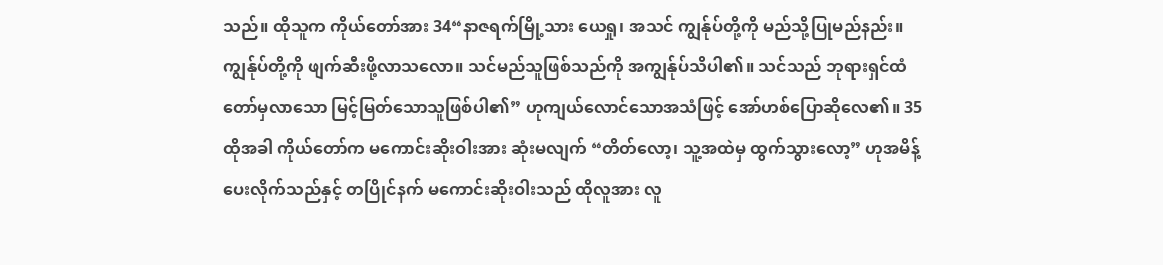သည်။ ထိုသူက ကိုယ်တော်အား 34“နာဇရက်မြို့သား ယေရှု၊ အသင် ကျွန်ုပ်တို့ကို မည်သို့ပြုမည်နည်း။ ကျွန်ုပ်တို့ကို ဖျက်ဆီးဖို့လာသလော။ သင်မည်သူဖြစ်သည်ကို အကျွန်ုပ်သိပါ၏။ သင်သည် ဘုရားရှင်ထံတော်မှလာသော မြင့်မြတ်သောသူဖြစ်ပါ၏” ဟုကျယ်လောင်သောအသံဖြင့် အော်ဟစ်ပြောဆိုလေ၏။ 35ထိုအခါ ကိုယ်တော်က မကောင်းဆိုးဝါးအား ဆုံးမလျက် “တိတ်လော့၊ သူ့အထဲမှ ထွက်သွားလော့” ဟုအမိန့်ပေးလိုက်သည်နှင့် တပြိုင်နက် မကောင်းဆိုးဝါးသည် ထိုလူအား လူ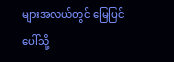များအလယ်တွင် မြေပြင်ပေါ်သို့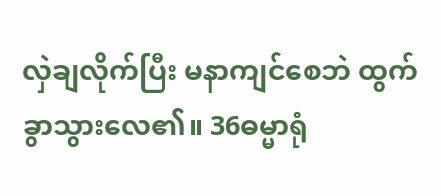လှဲချလိုက်ပြီး မနာကျင်စေဘဲ ထွက်ခွာသွားလေ၏။ 36ဓမ္မာရုံ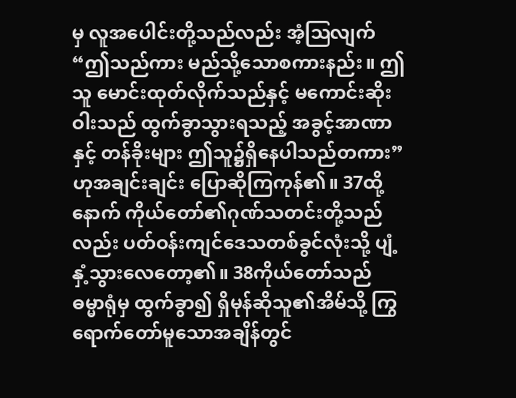မှ လူအပေါင်းတို့သည်လည်း အံ့ဩလျက် “ဤသည်ကား မည်သို့သောစကားနည်း။ ဤသူ မောင်းထုတ်လိုက်သည်နှင့် မကောင်းဆိုးဝါးသည် ထွက်ခွာသွားရသည့် အခွင့်အာဏာနှင့် တန်ခိုးများ ဤသူ၌ရှိနေပါသည်တကား” ဟုအချင်းချင်း ပြောဆိုကြကုန်၏။ 37ထို့နောက် ကိုယ်တော်၏ဂုဏ်သတင်းတို့သည်လည်း ပတ်ဝန်းကျင်ဒေသတစ်ခွင်လုံးသို့ ပျံ့နှံ့သွားလေတော့၏။ 38ကိုယ်တော်သည် ဓမ္မာရုံမှ ထွက်ခွာ၍ ရှိမုန်ဆိုသူ၏အိမ်သို့ ကြွရောက်တော်မူသောအချိန်တွင်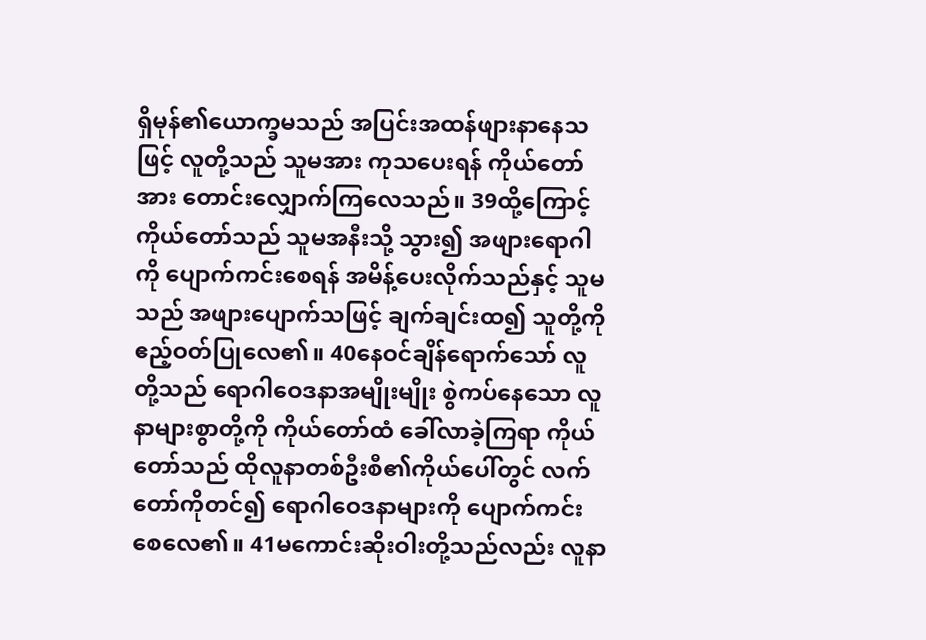ရှိမုန်၏ယောက္ခမသည် အပြင်းအထန်ဖျားနာနေသဖြင့် လူတို့သည် သူမအား ကုသပေးရန် ကိုယ်တော်အား တောင်းလျှောက်ကြလေသည်။ 39ထို့ကြောင့် ကိုယ်တော်သည် သူမအနီးသို့ သွား၍ အဖျားရောဂါကို ပျောက်ကင်းစေရန် အမိန့်ပေးလိုက်သည်နှင့် သူမသည် အဖျားပျောက်သဖြင့် ချက်ချင်းထ၍ သူတို့ကို ဧည့်ဝတ်ပြုလေ၏။ 40နေဝင်ချိန်ရောက်သော် လူတို့သည် ရောဂါဝေဒနာအမျိုးမျိုး စွဲကပ်နေသော လူနာများစွာတို့ကို ကိုယ်တော်ထံ ခေါ်လာခဲ့ကြရာ ကိုယ်တော်သည် ထိုလူနာတစ်ဦးစီ၏ကိုယ်ပေါ်တွင် လက်တော်ကိုတင်၍ ရောဂါဝေဒနာများကို ပျောက်ကင်းစေလေ၏။ 41မကောင်းဆိုးဝါးတို့သည်လည်း လူနာ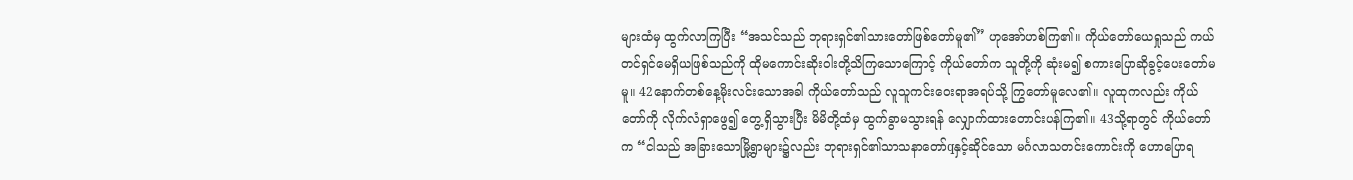များထံမှ ထွက်လာကြပြီး “အသင်သည် ဘုရားရှင်၏သားတော်ဖြစ်တော်မူ၏” ဟုအော်ဟစ်ကြ၏။ ကိုယ်တော်ယေရှုသည် ကယ်တင်ရှင်မေရှိယဖြစ်သည်ကို ထိုမကောင်းဆိုးဝါးတို့သိကြသောကြောင့် ကိုယ်တော်က သူတို့ကို ဆုံးမ၍ စကားပြောဆိုခွင့်ပေးတော်မမူ။ 42နောက်တစ်နေ့မိုးလင်းသောအခါ ကိုယ်တော်သည် လူသူကင်းဝေးရာအရပ်သို့ ကြွတော်မူလေ၏။ လူထုကလည်း ကိုယ်တော်ကို လိုက်လံရှာဖွေ၍ တွေ့ရှိသွားပြီး မိမိတို့ထံမှ ထွက်ခွာမသွားရန် လျှောက်ထားတောင်းပန်ကြ၏။ 43သို့ရာတွင် ကိုယ်တော်က “ငါသည် အခြားသောမြို့ရွာများ၌လည်း ဘုရားရှင်၏သာသနာတော်qနှင့်ဆိုင်သော မင်္ဂလာသတင်းကောင်းကို ဟောပြောရ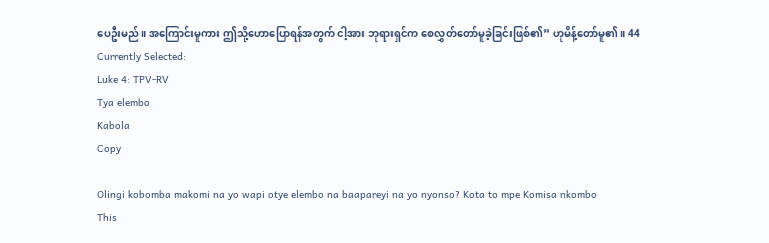ပေဦးမည်။ အကြောင်းမူကား ဤသို့ဟောပြောရန်အတွက် ငါ့အား ဘုရားရှင်က စေလွှတ်တော်မူခဲ့ခြင်းဖြစ်၏” ဟုမိန့်တော်မူ၏။ 44
Currently Selected:
Luke 4: TPV-RV
Tya elembo
Kabola
Copy

Olingi kobomba makomi na yo wapi otye elembo na baapareyi na yo nyonso? Kota to mpe Komisa nkombo
This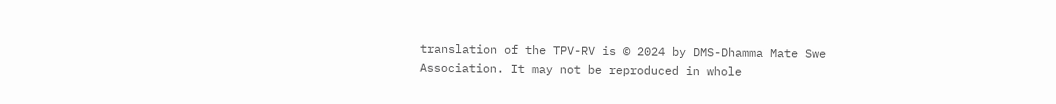translation of the TPV-RV is © 2024 by DMS-Dhamma Mate Swe Association. It may not be reproduced in whole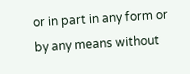or in part in any form or by any means without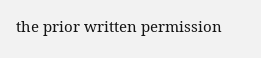the prior written permission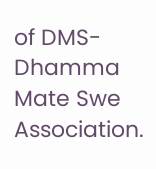of DMS-Dhamma Mate Swe Association.